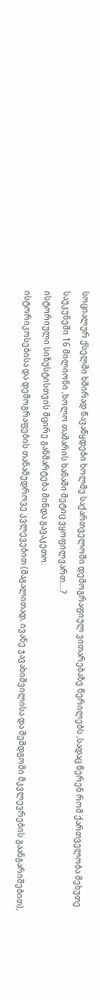სოციალურ ქსელში ხშირად წავაწყდები ხოლმე საქართველოში დემოგრაფიულ ვითარებაზე წერილებს ,სადაც წერენ რომ ქართველობა მეხუთე საუკუნეში 16 მილიონი ,ხოლო თამარის ხანაში მეტიც ვყოფილვართ….?
ისტორიული სიზუსტისთვის მცირე განმარტება მინდა გავაკეთო:
ისტორიკოსებისა და დემოგრაფების თანამედროვე კვლევებით (მაგალითად, ივანე ჯავახიშვილისა და შემდგომი მკვლევრების გაანგარიშებით),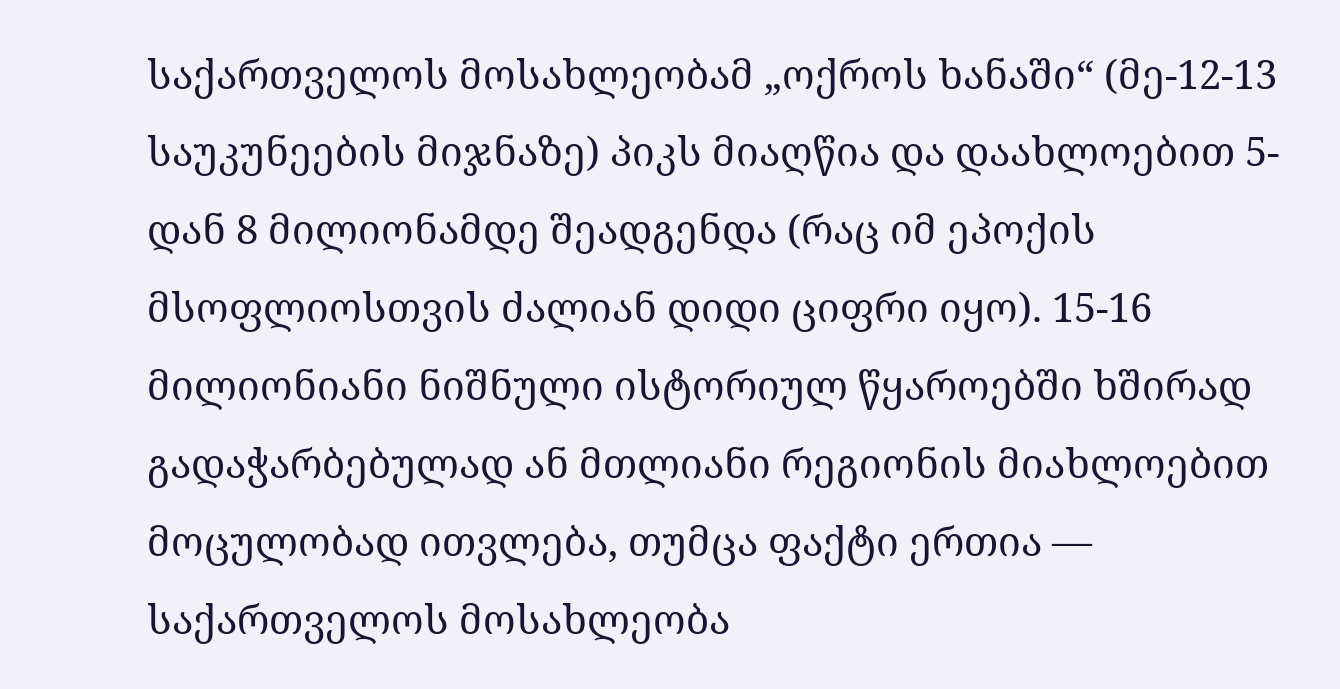საქართველოს მოსახლეობამ „ოქროს ხანაში“ (მე-12-13 საუკუნეების მიჯნაზე) პიკს მიაღწია და დაახლოებით 5-დან 8 მილიონამდე შეადგენდა (რაც იმ ეპოქის მსოფლიოსთვის ძალიან დიდი ციფრი იყო). 15-16 მილიონიანი ნიშნული ისტორიულ წყაროებში ხშირად გადაჭარბებულად ან მთლიანი რეგიონის მიახლოებით მოცულობად ითვლება, თუმცა ფაქტი ერთია — საქართველოს მოსახლეობა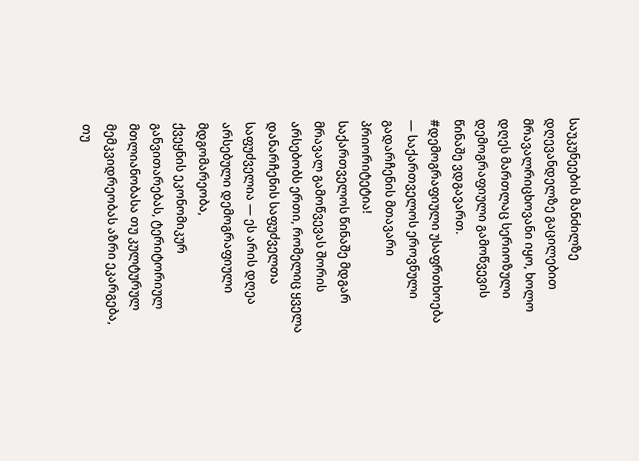საუკუნეების მანძილზე დღევანდელზე გაცილებით მრავალრიცხოვანი იყო, ხოლო დღეს მართლაც სერიოზული დემოგრაფიული გამოწვევის წინაშე ვდგავართ.
#დემოგრაფიული უსაფრთხოება — საქართველოს ეროვნული გადარჩენის მთავარი პრიორიტეტია!
საქართველოს წინაშე მდგარ მრავალ გამოწვევას შორის არსებობს ერთი, რომელიც ყველა დანარჩენის საფუძველთა საფუძველია — ეს არის დღეა არსებული დემოგრაფიული მდგომარეობა,
ქვეყნის ეკონომიკურ განვითარებას, ტერიტორიულ მთლიანობასა თუ კულტურულ მემკვიდრეობას აზრი ეკარგება, თუ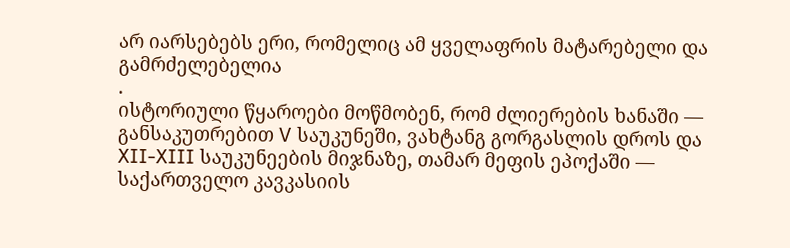არ იარსებებს ერი, რომელიც ამ ყველაფრის მატარებელი და გამრძელებელია
.
ისტორიული წყაროები მოწმობენ, რომ ძლიერების ხანაში — განსაკუთრებით V საუკუნეში, ვახტანგ გორგასლის დროს და XII-XIII საუკუნეების მიჯნაზე, თამარ მეფის ეპოქაში — საქართველო კავკასიის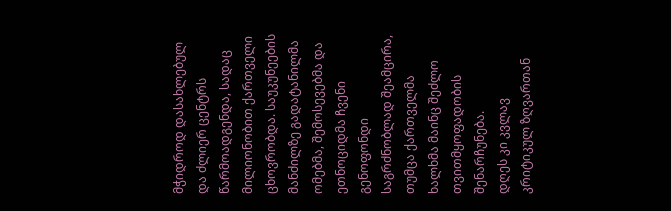მჭიდროდ დასახლებულ და ძლიერ ცენტრს წარმოადგენდა, სადაც მილიონობით ქართველი ცხოვრობდა. საუკუნეების მანძილზე გადატანილმა ომებმა, შემოსევებმა და ეთნოციდმა ჩვენი გენოფონდი საგრძნობლად შეამცირა, თუმცა ქართველმა ხალხმა მაინც შეძლო თვითმყოფადობის შენარჩუნება.
დღეს კი კვლავ კრიტიკულ ზღვართან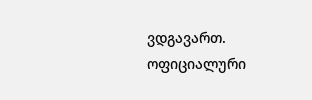ვდგავართ. ოფიციალური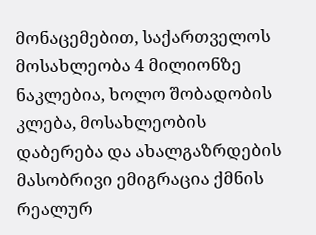მონაცემებით, საქართველოს მოსახლეობა 4 მილიონზე ნაკლებია, ხოლო შობადობის კლება, მოსახლეობის დაბერება და ახალგაზრდების მასობრივი ემიგრაცია ქმნის რეალურ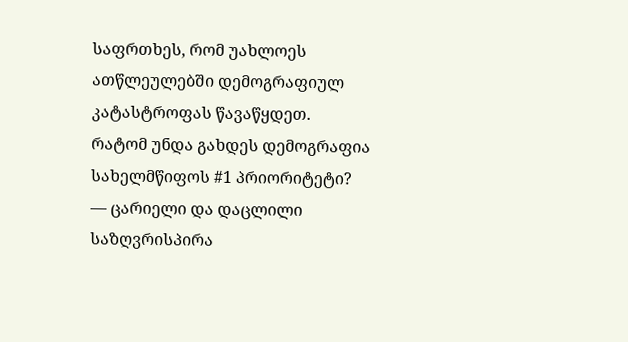საფრთხეს, რომ უახლოეს ათწლეულებში დემოგრაფიულ კატასტროფას წავაწყდეთ.
რატომ უნდა გახდეს დემოგრაფია სახელმწიფოს #1 პრიორიტეტი?
— ცარიელი და დაცლილი საზღვრისპირა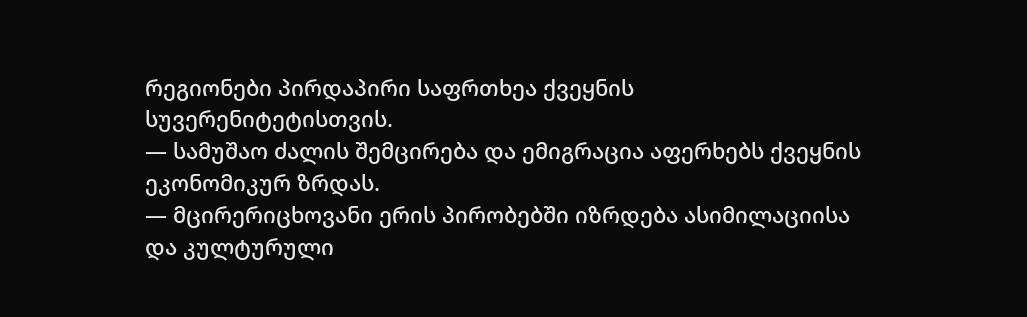რეგიონები პირდაპირი საფრთხეა ქვეყნის სუვერენიტეტისთვის.
— სამუშაო ძალის შემცირება და ემიგრაცია აფერხებს ქვეყნის ეკონომიკურ ზრდას.
— მცირერიცხოვანი ერის პირობებში იზრდება ასიმილაციისა და კულტურული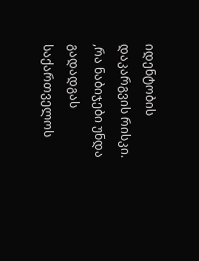იდენტობის დაკარგვის რისკი.
,რა ნაბიჯები უნდა გადადგას საქართველოს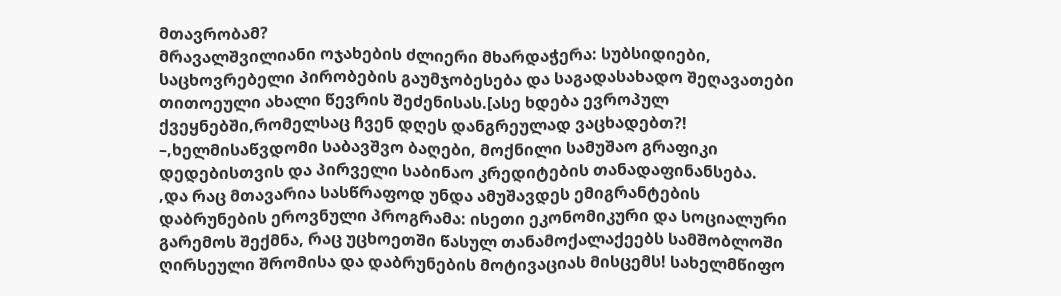მთავრობამ?
მრავალშვილიანი ოჯახების ძლიერი მხარდაჭერა: სუბსიდიები, საცხოვრებელი პირობების გაუმჯობესება და საგადასახადო შეღავათები თითოეული ახალი წევრის შეძენისას.[ასე ხდება ევროპულ ქვეყნებში,რომელსაც ჩვენ დღეს დანგრეულად ვაცხადებთ?!
–,ხელმისაწვდომი საბავშვო ბაღები, მოქნილი სამუშაო გრაფიკი დედებისთვის და პირველი საბინაო კრედიტების თანადაფინანსება.
,და რაც მთავარია სასწრაფოდ უნდა ამუშავდეს ემიგრანტების დაბრუნების ეროვნული პროგრამა: ისეთი ეკონომიკური და სოციალური გარემოს შექმნა, რაც უცხოეთში წასულ თანამოქალაქეებს სამშობლოში ღირსეული შრომისა და დაბრუნების მოტივაციას მისცემს! სახელმწიფო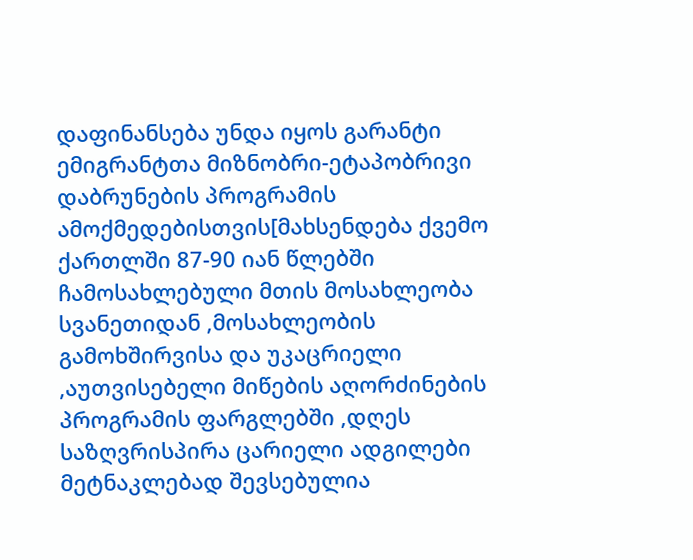დაფინანსება უნდა იყოს გარანტი ემიგრანტთა მიზნობრი-ეტაპობრივი დაბრუნების პროგრამის ამოქმედებისთვის[მახსენდება ქვემო ქართლში 87-90 იან წლებში ჩამოსახლებული მთის მოსახლეობა სვანეთიდან ,მოსახლეობის გამოხშირვისა და უკაცრიელი ,აუთვისებელი მიწების აღორძინების პროგრამის ფარგლებში ,დღეს საზღვრისპირა ცარიელი ადგილები მეტნაკლებად შევსებულია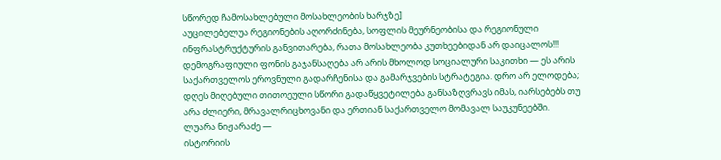სწორედ ჩამოსახლებული მოსახლეობის ხარჯზე]
აუცილებელუა რეგიონების აღორძინება, სოფლის მეურნეობისა და რეგიონული ინფრასტრუქტურის განვითარება, რათა მოსახლეობა კუთხეებიდან არ დაიცალოს!!!
დემოგრაფიული ფონის გაჯანსაღება არ არის მხოლოდ სოციალური საკითხი — ეს არის საქართველოს ეროვნული გადარჩენისა და გამარჯვების სტრატეგია. დრო არ ელოდება; დღეს მიღებული თითოეული სწორი გადაწყვეტილება განსაზღვრავს იმას, იარსებებს თუ არა ძლიერი, მრავალრიცხოვანი და ერთიან საქართველო მომავალ საუკუნეებში.
ლუარა ნიჟარაძე —
ისტორიის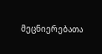მეცნიერებათა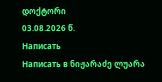დოქტორი
03.08.2026 წ.
Написать
Написать в ნიჟარაძე ლუარა